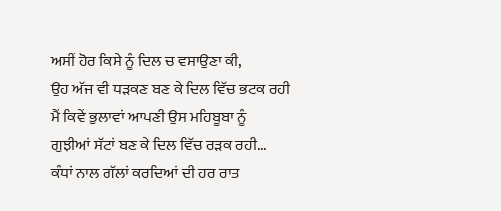ਅਸੀਂ ਹੋਰ ਕਿਸੇ ਨੂੰ ਦਿਲ ਚ ਵਸਾਉਣਾ ਕੀ,
ਉਹ ਅੱਜ ਵੀ ਧੜਕਣ ਬਣ ਕੇ ਦਿਲ ਵਿੱਚ ਭਟਕ ਰਹੀ
ਮੈਂ ਕਿਵੇਂ ਭੁਲਾਵਾਂ ਆਪਣੀ ਉਸ ਮਹਿਬੂਬਾ ਨੂੰ
ਗੁਝੀਆਂ ਸੱਟਾਂ ਬਣ ਕੇ ਦਿਲ ਵਿੱਚ ਰੜਕ ਰਹੀ...
ਕੰਧਾਂ ਨਾਲ ਗੱਲਾਂ ਕਰਦਿਆਂ ਦੀ ਹਰ ਰਾਤ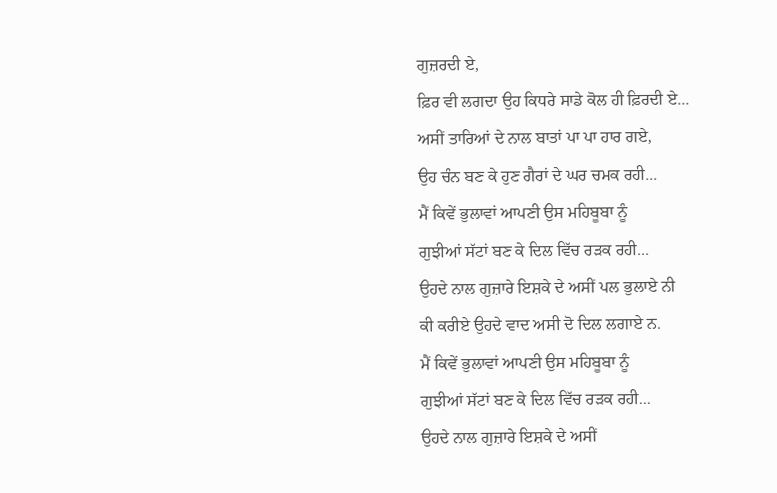ਗੁਜ਼ਰਦੀ ਏ,
ਫ਼ਿਰ ਵੀ ਲਗਦਾ ਉਹ ਕਿਧਰੇ ਸਾਡੇ ਕੋਲ ਹੀ ਫ਼ਿਰਦੀ ਏ...
ਅਸੀਂ ਤਾਰਿਆਂ ਦੇ ਨਾਲ ਬਾਤਾਂ ਪਾ ਪਾ ਹਾਰ ਗਏ,
ਉਹ ਚੰਨ ਬਣ ਕੇ ਹੁਣ ਗੈਰਾਂ ਦੇ ਘਰ ਚਮਕ ਰਹੀ...
ਮੈਂ ਕਿਵੇਂ ਭੁਲਾਵਾਂ ਆਪਣੀ ਉਸ ਮਹਿਬੂਬਾ ਨੂੰ
ਗੁਝੀਆਂ ਸੱਟਾਂ ਬਣ ਕੇ ਦਿਲ ਵਿੱਚ ਰੜਕ ਰਹੀ...
ਉਹਦੇ ਨਾਲ ਗੁਜ਼ਾਰੇ ਇਸ਼ਕੇ ਦੇ ਅਸੀਂ ਪਲ ਭੁਲਾਏ ਨੀ
ਕੀ ਕਰੀਏ ਉਹਦੇ ਵਾਦ ਅਸੀ ਦੋ ਦਿਲ ਲਗਾਏ ਨ.
ਮੈਂ ਕਿਵੇਂ ਭੁਲਾਵਾਂ ਆਪਣੀ ਉਸ ਮਹਿਬੂਬਾ ਨੂੰ
ਗੁਝੀਆਂ ਸੱਟਾਂ ਬਣ ਕੇ ਦਿਲ ਵਿੱਚ ਰੜਕ ਰਹੀ...
ਉਹਦੇ ਨਾਲ ਗੁਜ਼ਾਰੇ ਇਸ਼ਕੇ ਦੇ ਅਸੀਂ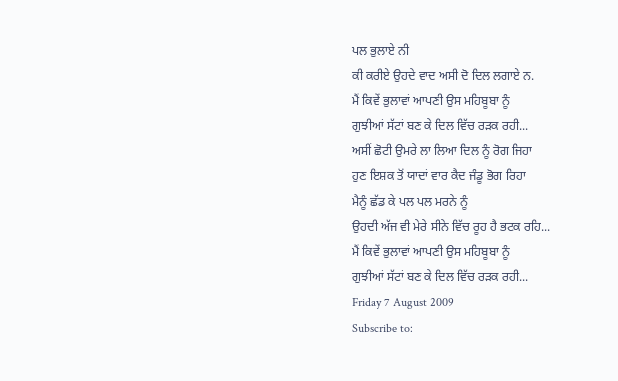ਪਲ ਭੁਲਾਏ ਨੀ
ਕੀ ਕਰੀਏ ਉਹਦੇ ਵਾਦ ਅਸੀ ਦੋ ਦਿਲ ਲਗਾਏ ਨ.
ਮੈਂ ਕਿਵੇਂ ਭੁਲਾਵਾਂ ਆਪਣੀ ਉਸ ਮਹਿਬੂਬਾ ਨੂੰ
ਗੁਝੀਆਂ ਸੱਟਾਂ ਬਣ ਕੇ ਦਿਲ ਵਿੱਚ ਰੜਕ ਰਹੀ...
ਅਸੀਂ ਛੋਟੀ ਉਮਰੇ ਲਾ ਲਿਆ ਦਿਲ ਨੂੰ ਰੋਗ ਜਿਹਾ
ਹੁਣ ਇਸ਼ਕ ਤੋਂ ਯਾਦਾਂ ਵਾਰ ਕੈਦ ਜੰਡੂ ਭੋਗ ਰਿਹਾ
ਮੈਨੂੰ ਛੱਡ ਕੇ ਪਲ ਪਲ ਮਰਨੇ ਨੂੰ
ਉਹਦੀ ਅੱਜ ਵੀ ਮੇਰੇ ਸੀਨੇ ਵਿੱਚ ਰੂਹ ਹੈ ਭਟਕ ਰਹਿ...
ਮੈਂ ਕਿਵੇਂ ਭੁਲਾਵਾਂ ਆਪਣੀ ਉਸ ਮਹਿਬੂਬਾ ਨੂੰ
ਗੁਝੀਆਂ ਸੱਟਾਂ ਬਣ ਕੇ ਦਿਲ ਵਿੱਚ ਰੜਕ ਰਹੀ...
Friday 7 August 2009
Subscribe to: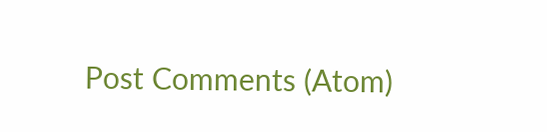Post Comments (Atom)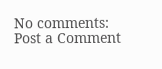No comments:
Post a Comment